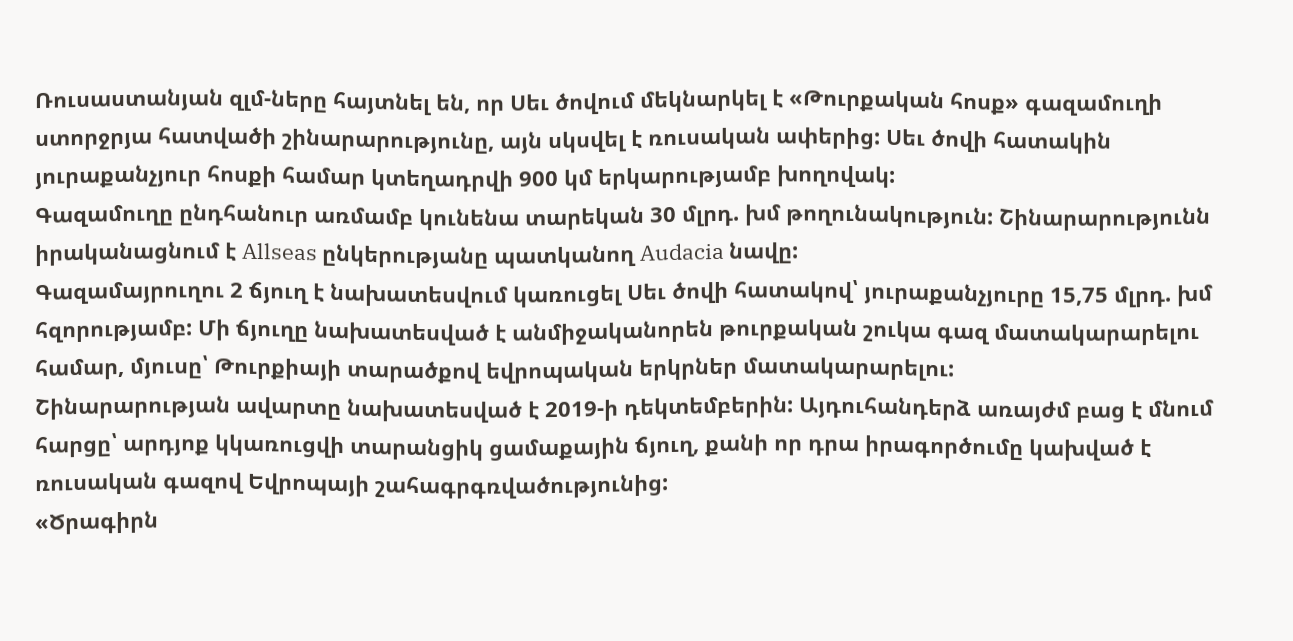Ռուսաստանյան զլմ-ները հայտնել են, որ Սեւ ծովում մեկնարկել է «Թուրքական հոսք» գազամուղի ստորջրյա հատվածի շինարարությունը, այն սկսվել է ռուսական ափերից: Սեւ ծովի հատակին յուրաքանչյուր հոսքի համար կտեղադրվի 900 կմ երկարությամբ խողովակ:
Գազամուղը ընդհանուր առմամբ կունենա տարեկան 30 մլրդ. խմ թողունակություն: Շինարարությունն իրականացնում է Allseas ընկերությանը պատկանող Audacia նավը:
Գազամայրուղու 2 ճյուղ է նախատեսվում կառուցել Սեւ ծովի հատակով՝ յուրաքանչյուրը 15,75 մլրդ. խմ հզորությամբ: Մի ճյուղը նախատեսված է անմիջականորեն թուրքական շուկա գազ մատակարարելու համար, մյուսը՝ Թուրքիայի տարածքով եվրոպական երկրներ մատակարարելու:
Շինարարության ավարտը նախատեսված է 2019-ի դեկտեմբերին: Այդուհանդերձ առայժմ բաց է մնում հարցը՝ արդյոք կկառուցվի տարանցիկ ցամաքային ճյուղ, քանի որ դրա իրագործումը կախված է ռուսական գազով Եվրոպայի շահագրգռվածությունից:
«Ծրագիրն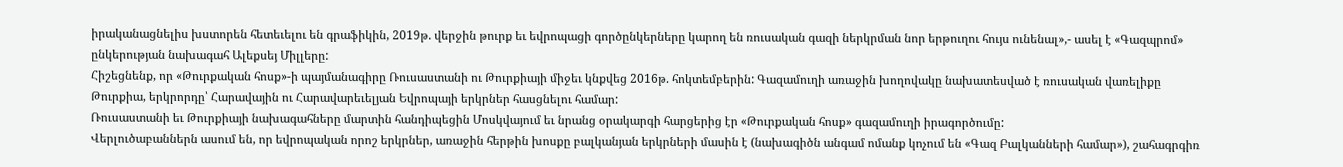իրականացնելիս խստորեն հետեւելու են գրաֆիկին, 2019թ. վերջին թուրք եւ եվրոպացի գործընկերները կարող են ռուսական գազի ներկրման նոր երթուղու հույս ունենալ»,- ասել է «Գազպրոմ» ընկերության նախագահ Ալեքսեյ Միլլերը:
Հիշեցնենք, որ «Թուրքական հոսք»-ի պայմանագիրը Ռուսաստանի ու Թուրքիայի միջեւ կնքվեց 2016թ. հոկտեմբերին: Գազամուղի առաջին խողովակը նախատեսված է ռուսական վառելիքը Թուրքիա, երկրորդը՝ Հարավային ու Հարավարեւելյան Եվրոպայի երկրներ հասցնելու համար:
Ռուսաստանի եւ Թուրքիայի նախագահները մարտին հանդիպեցին Մոսկվայում եւ նրանց օրակարգի հարցերից էր «Թուրքական հոսք» գազամուղի իրագործումը:
Վերլուծաբաններն ասում են, որ եվրոպական որոշ երկրներ, առաջին հերթին խոսքը բալկանյան երկրների մասին է (նախագիծն անգամ ոմանք կոչում են «Գազ Բալկանների համար»), շահագրգիռ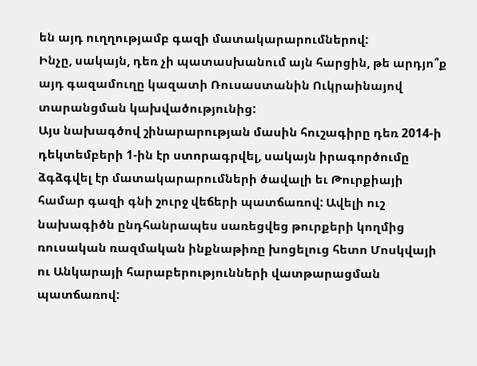են այդ ուղղությամբ գազի մատակարարումներով:
Ինչը, սակայն, դեռ չի պատասխանում այն հարցին, թե արդյո՞ք այդ գազամուղը կազատի Ռուսաստանին Ուկրաինայով տարանցման կախվածությունից:
Այս նախագծով շինարարության մասին հուշագիրը դեռ 2014-ի դեկտեմբերի 1-ին էր ստորագրվել, սակայն իրագործումը ձգձգվել էր մատակարարումների ծավալի եւ Թուրքիայի համար գազի գնի շուրջ վեճերի պատճառով: Ավելի ուշ նախագիծն ընդհանրապես սառեցվեց թուրքերի կողմից ռուսական ռազմական ինքնաթիռը խոցելուց հետո Մոսկվայի ու Անկարայի հարաբերությունների վատթարացման պատճառով: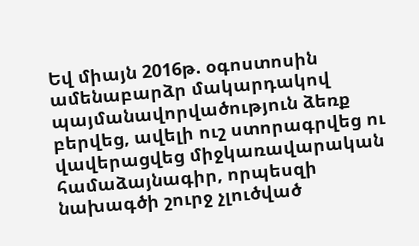Եվ միայն 2016թ. օգոստոսին ամենաբարձր մակարդակով պայմանավորվածություն ձեռք բերվեց, ավելի ուշ ստորագրվեց ու վավերացվեց միջկառավարական համաձայնագիր, որպեսզի նախագծի շուրջ չլուծված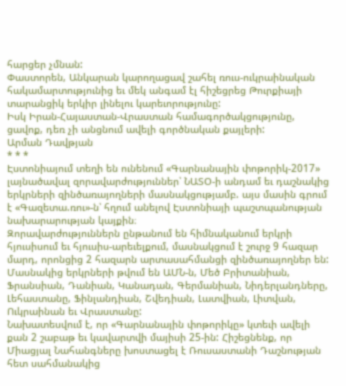հարցեր չմնան:
Փաստորեն, Անկարան կարողացավ շահել ռուս-ուկրաինական հակամարտությունից եւ մեկ անգամ էլ հիշեցրեց Թուրքիայի տարանցիկ երկիր լինելու կարեւորությունը:
Իսկ Իրան-Հայաստան-Վրաստան համագործակցությունը, ցավոք, դեռ չի անցնում ավելի գործնական քայլերի:
Արման Դավթյան
* * *
Էստոնիայում տեղի են ունենում «Գարնանային փոթորիկ-2017» լայնածավալ զորավարժություններ՝ ՆԱՏՕ-ի անդամ եւ դաշնակից երկրների զինծառայողների մասնակցությամբ. այս մասին գրում է «Գազետա.ռու»-ն՝ հղում անելով Էստոնիայի պաշտպանության նախարարության կայքին։
Զորավարժություններն ընթանում են հիմնականում երկրի հյուսիսում եւ հյուսիս-արեւելքում, մասնակցում է շուրջ 9 հազար մարդ, որոնցից 2 հազարն արտասահմանցի զինծառայողներ են:
Մասնակից երկրների թվում են ԱՄՆ-ն, Մեծ Բրիտանիան, Ֆրանսիան, Դանիան, Կանադան, Գերմանիան, Նիդերլանդները, Լեհաստանը, Ֆինլանդիան, Շվեդիան, Լատվիան, Լիտվան, Ուկրաինան եւ Վրաստանը:
Նախատեսվում է, որ «Գարնանային փոթորիկը» կտեւի ավելի քան 2 շաբաթ եւ կավարտվի մայիսի 25-ին: Հիշեցնենք, որ Միացյալ Նահանգները խոստացել է Ռուսաստանի Դաշնության հետ սահմանակից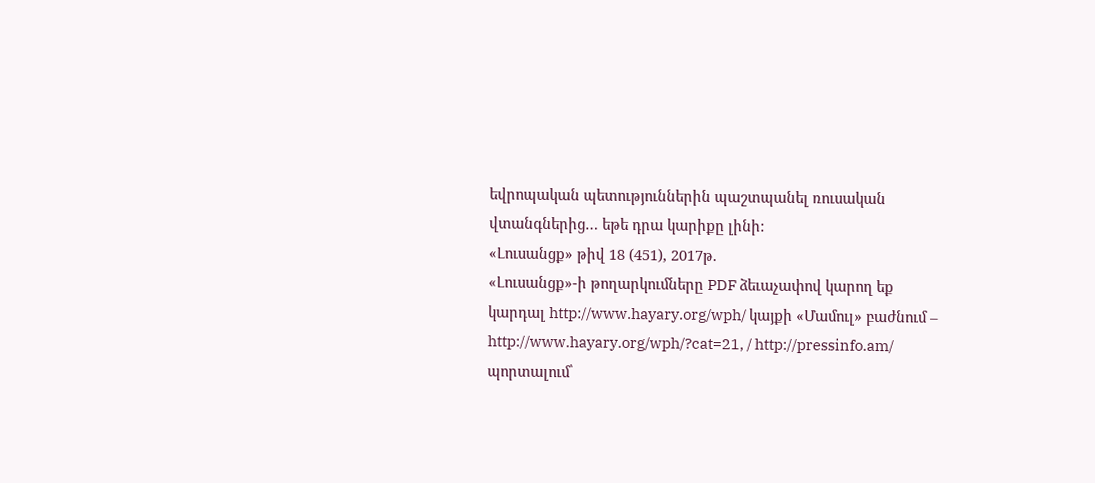եվրոպական պետություններին պաշտպանել ռուսական վտանգներից… եթե դրա կարիքը լինի:
«Լուսանցք» թիվ 18 (451), 2017թ.
«Լուսանցք»-ի թողարկումները PDF ձեւաչափով կարող եք կարդալ http://www.hayary.org/wph/ կայքի «Մամուլ» բաժնում – http://www.hayary.org/wph/?cat=21, / http://pressinfo.am/ պորտալում՝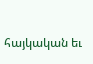հայկական եւ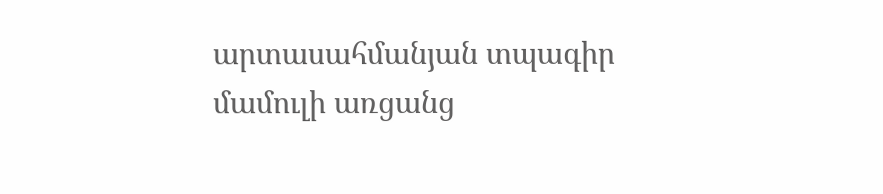արտասահմանյան տպագիր մամուլի առցանց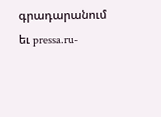գրադարանում եւ pressa.ru-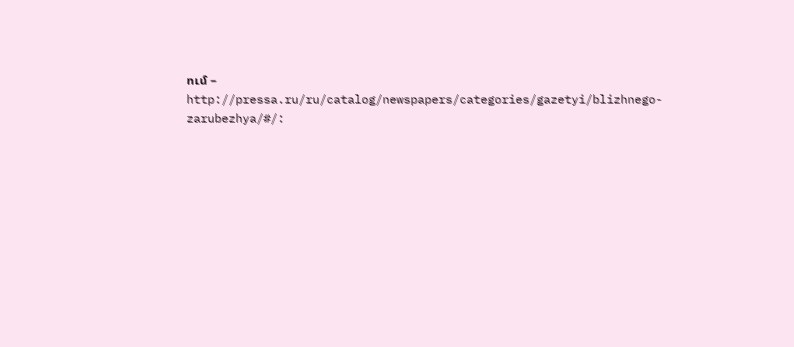ում – http://pressa.ru/ru/catalog/newspapers/categories/gazetyi/blizhnego-zarubezhya/#/: